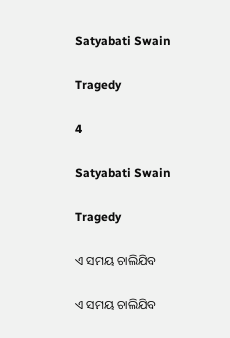Satyabati Swain

Tragedy

4

Satyabati Swain

Tragedy

ଏ ସମୟ ଚାଲିଯିବ

ଏ ସମୟ ଚାଲିଯିବ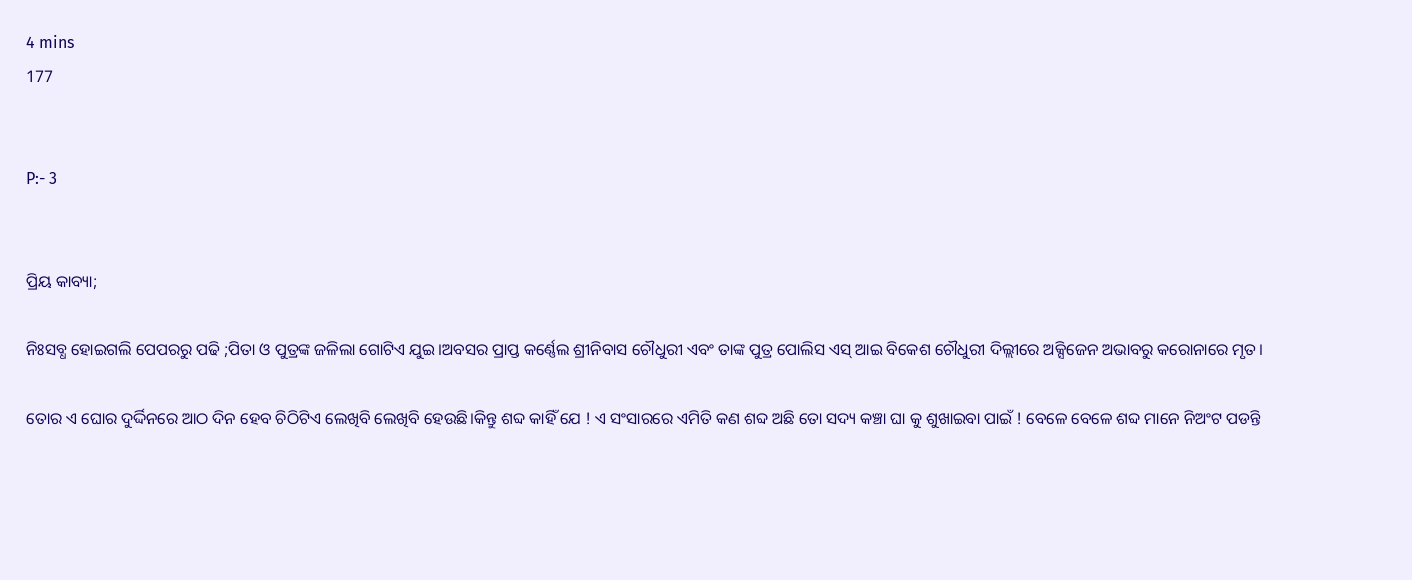4 mins
177


P:- 3


ପ୍ରିୟ କାବ୍ୟା;

ନିଃସବ୍ଧ ହୋଇଗଲି ପେପରରୁ ପଢି ;ପିତା ଓ ପୁତ୍ରଙ୍କ ଜଳିଲା ଗୋଟିଏ ଯୁଇ।ଅବସର ପ୍ରାପ୍ତ କର୍ଣ୍ଣେଲ ଶ୍ରୀନିବାସ ଚୌଧୁରୀ ଏବଂ ତାଙ୍କ ପୁତ୍ର ପୋଲିସ ଏସ୍ ଆଇ ବିକେଶ ଚୌଧୁରୀ ଦିଲ୍ଲୀରେ ଅକ୍ସିଜେନ ଅଭାବରୁ କରୋନାରେ ମୃତ।

ତୋର ଏ ଘୋର ଦୁର୍ଦ୍ଦିନରେ ଆଠ ଦିନ ହେବ ଚିଠିଟିଏ ଲେଖିବି ଲେଖିବି ହେଉଛି।କିନ୍ତୁ ଶବ୍ଦ କାହିଁ ଯେ ! ଏ ସଂସାରରେ ଏମିତି କଣ ଶବ୍ଦ ଅଛି ତୋ ସଦ୍ୟ କଞ୍ଚା ଘା କୁ ଶୁଖାଇବା ପାଇଁ ! ବେଳେ ବେଳେ ଶବ୍ଦ ମାନେ ନିଅଂଟ ପଡନ୍ତି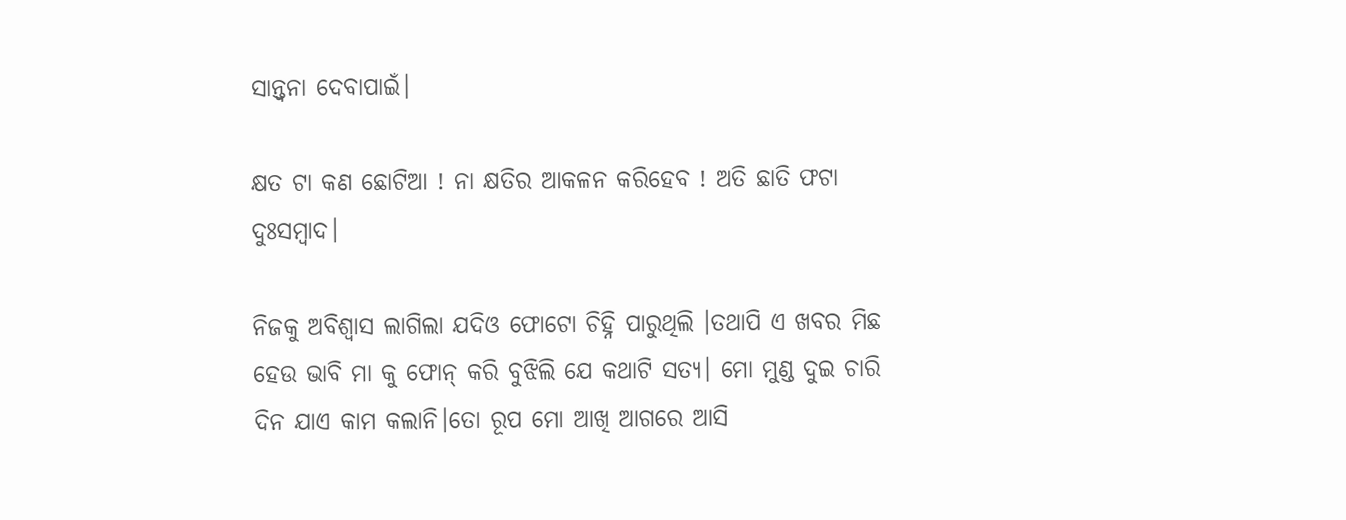ସାନ୍ତ୍ୱନା ଦେବାପାଇଁ।

କ୍ଷତ ଟା କଣ ଛୋଟିଆ ! ନା କ୍ଷତିର ଆକଳନ କରିହେବ ! ଅତି ଛାତି ଫଟା ଦୁଃସମ୍ବାଦ।

ନିଜକୁ ଅବିଶ୍ବାସ ଲାଗିଲା ଯଦିଓ ଫୋଟୋ ଚିହ୍ନି ପାରୁଥିଲି ।ତଥାପି ଏ ଖବର ମିଛ ହେଉ ଭାବି ମା କୁ ଫୋନ୍ କରି ବୁଝିଲି ଯେ କଥାଟି ସତ୍ୟ। ମୋ ମୁଣ୍ଡ ଦୁଇ ଚାରି ଦିନ ଯାଏ କାମ କଲାନି।ତୋ ରୂପ ମୋ ଆଖି ଆଗରେ ଆସି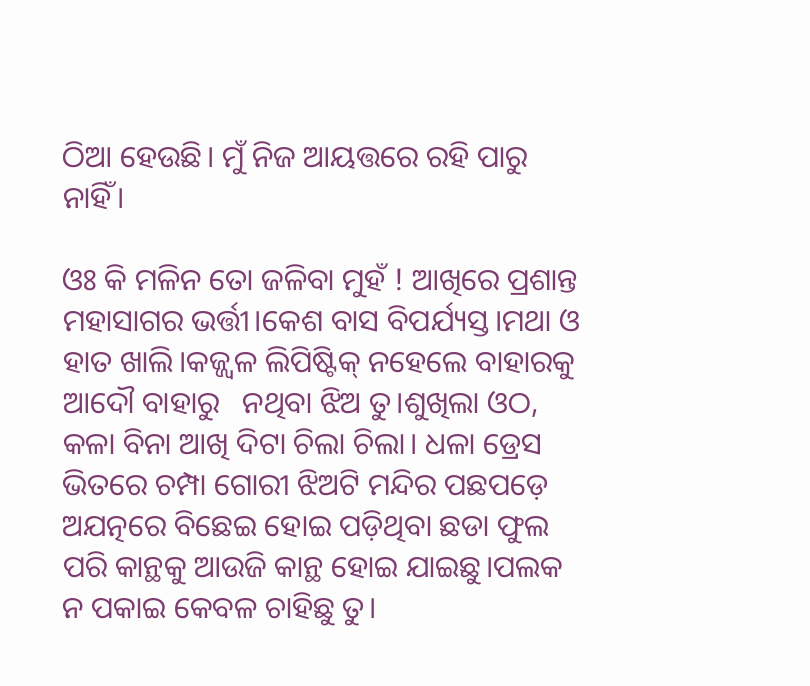ଠିଆ ହେଉଛି। ମୁଁ ନିଜ ଆୟତ୍ତରେ ରହି ପାରୁ ନାହିଁ।

ଓଃ କି ମଳିନ ତୋ ଜଳିବା ମୁହଁ ! ଆଖିରେ ପ୍ରଶାନ୍ତ ମହାସାଗର ଭର୍ତ୍ତୀ।କେଶ ବାସ ବିପର୍ଯ୍ୟସ୍ତ।ମଥା ଓ ହାତ ଖାଲି।କଜ୍ଜ୍ଵଳ ଲିପିଷ୍ଟିକ୍ ନହେଲେ ବାହାରକୁ ଆଦୌ ବାହାରୁ   ନଥିବା ଝିଅ ତୁ।ଶୁଖିଲା ଓଠ, କଳା ବିନା ଆଖି ଦିଟା ଚିଲା ଚିଲା। ଧଳା ଡ୍ରେସ ଭିତରେ ଚମ୍ପା ଗୋରୀ ଝିଅଟି ମନ୍ଦିର ପଛପଡ଼େ ଅଯତ୍ନରେ ବିଛେଇ ହୋଇ ପଡ଼ିଥିବା ଛଡା ଫୁଲ ପରି କାନ୍ଥକୁ ଆଉଜି କାନ୍ଥ ହୋଇ ଯାଇଛୁ।ପଲକ ନ ପକାଇ କେବଳ ଚାହିଛୁ ତୁ।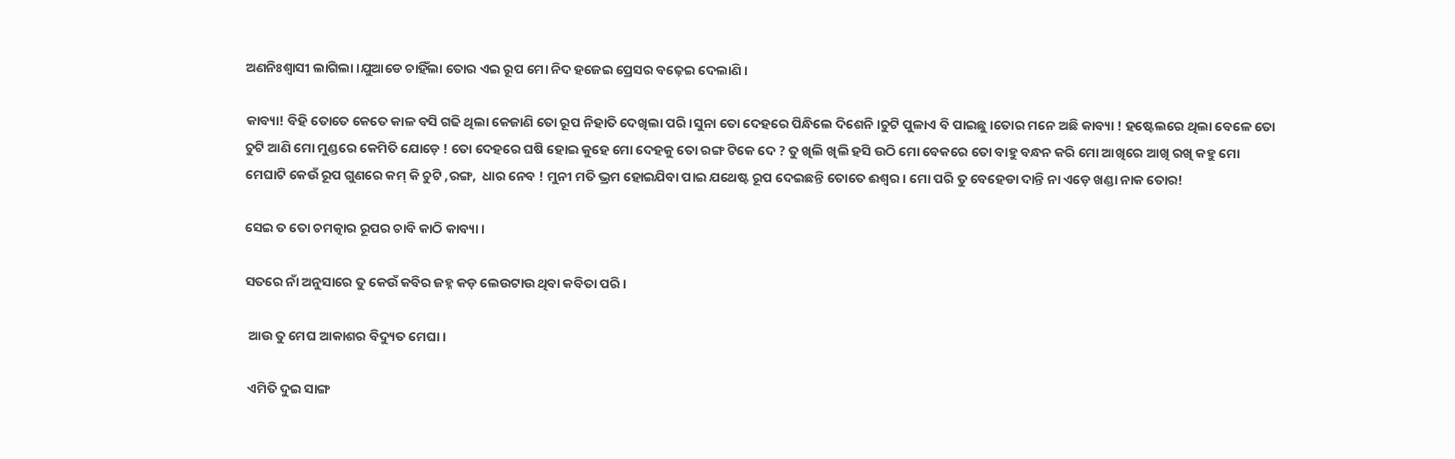ଅଣନିଃଶ୍ଵାସୀ ଲାଗିଲା।ଯୁଆଡେ ଚାହିଁଲା ତୋର ଏଇ ରୂପ ମୋ ନିଦ ହଜେଇ ପ୍ରେସର ବଢ଼େଇ ଦେଲାଣି।

କାବ୍ୟା! ବିହି ତୋତେ କେତେ କାଳ ବସି ଗଢି ଥିଲା କେଜାଣି ତୋ ରୂପ ନିହାତି ଦେଖିଲା ପରି।ସୁନା ତୋ ଦେହରେ ପିନ୍ଧିଲେ ଦିଶେନି।ଚୁଟି ପୁଳାଏ ବି ପାଇଛୁ।ତୋର ମନେ ଅଛି କାବ୍ୟା ! ହଷ୍ଟେଲରେ ଥିଲା ବେଳେ ତୋ ଚୁଟି ଆଣି ମୋ ମୁଣ୍ଡରେ କେମିତି ଯୋଡ଼େ ! ତୋ ଦେହରେ ଘଷି ହୋଇ କୁହେ ମୋ ଦେହକୁ ତୋ ରଙ୍ଗ ଟିକେ ଦେ ? ତୁ ଖିଲି ଖିଲି ହସି ଉଠି ମୋ ବେକରେ ତୋ ବାହୁ ବନ୍ଧନ କରି ମୋ ଆଖିରେ ଆଖି ରଖି କହୁ ମୋ ମେଘାଟି କେଉଁ ରୂପ ଗୁଣରେ କମ୍ କି ଚୁଟି ,ରଙ୍ଗ,  ଧାର ନେବ ! ମୁନୀ ମତି ଭ୍ରମ ହୋଇଯିବା ପାଇ ଯଥେଷ୍ଟ ରୂପ ଦେଇଛନ୍ତି ତୋତେ ଈଶ୍ବର। ମୋ ପରି ତୁ ବେହେଡା ଦାନ୍ତି ନା ଏଡ଼େ ଖଣ୍ଡା ନାକ ତୋର!

ସେଇ ତ ତୋ ଚମତ୍କାର ରୂପର ଚାବି କାଠି କାବ୍ୟା।

ସତରେ ନାଁ ଅନୁସାରେ ତୁ କେଉଁ କବିର ଜହ୍ନ କଡ଼ ଲେଉଟାଉ ଥିବା କବିତା ପରି।

 ଆଉ ତୁ ମେଘ ଆକାଶର ବିଦ୍ୟୁତ ମେଘା।

 ଏମିତି ଦୁଇ ସାଙ୍ଗ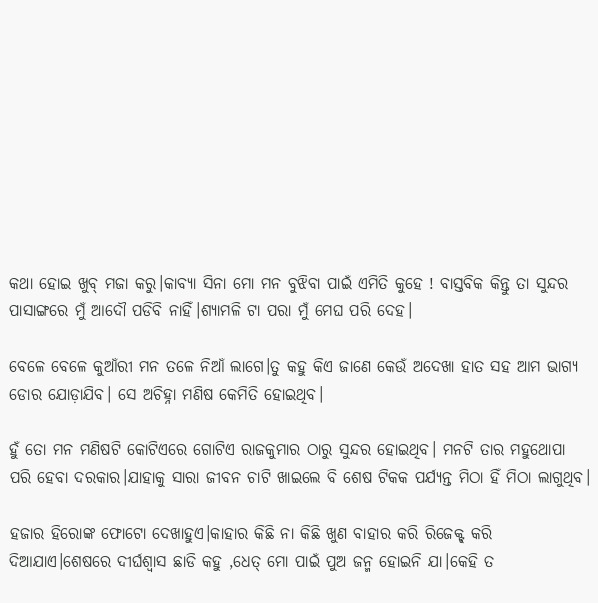କଥା ହୋଇ ଖୁବ୍ ମଜା କରୁ।କାବ୍ୟା ସିନା ମୋ ମନ ବୁଝିବା ପାଇଁ ଏମିତି କୁହେ ! ବାସ୍ତବିକ କିନ୍ତୁ ତା ସୁନ୍ଦର ପାସାଙ୍ଗରେ ମୁଁ ଆଦୌ ପଡିବି ନାହିଁ।ଶ୍ୟାମଳି ଟା ପରା ମୁଁ ମେଘ ପରି ଦେହ।

ବେଳେ ବେଳେ କୁଆଁରୀ ମନ ତଳେ ନିଆଁ ଲାଗେ।ତୁ କହୁ କିଏ ଜାଣେ କେଉଁ ଅଦେଖା ହାତ ସହ ଆମ ଭାଗ୍ୟ ଡୋର ଯୋଡ଼ାଯିବ। ସେ ଅଚିହ୍ନା ମଣିଷ କେମିତି ହୋଇଥିବ।

ହୁଁ ତୋ ମନ ମଣିଷଟି କୋଟିଏରେ ଗୋଟିଏ ରାଜକୁମାର ଠାରୁ ସୁନ୍ଦର ହୋଇଥିବ। ମନଟି ତାର ମହୁଥୋପା ପରି ହେବା ଦରକାର।ଯାହାକୁ ସାରା ଜୀବନ ଚାଟି ଖାଇଲେ ବି ଶେଷ ଟିକକ ପର୍ଯ୍ୟନ୍ତ ମିଠା ହିଁ ମିଠା ଲାଗୁଥିବ।

ହଜାର ହିରୋଙ୍କ ଫୋଟୋ ଦେଖାହୁଏ।କାହାର କିଛି ନା କିଛି ଖୁଣ ବାହାର କରି ରିଜେକ୍ଟ୍ କରି ଦିଆଯାଏ।ଶେଷରେ ଦୀର୍ଘଶ୍ଵାସ ଛାଡି କହୁ ,ଧେତ୍ ମୋ ପାଇଁ ପୁଅ ଜନ୍ମ ହୋଇନି ଯା।କେହି ତ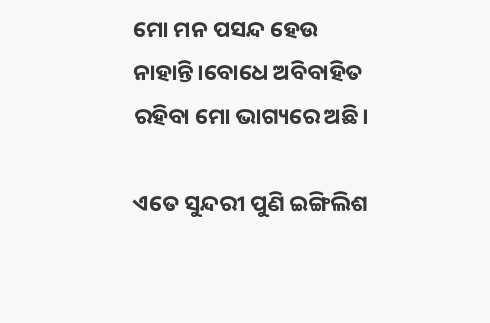ମୋ ମନ ପସନ୍ଦ ହେଉ ନାହାନ୍ତି।ବୋଧେ ଅବିବାହିତ ରହିବା ମୋ ଭାଗ୍ୟରେ ଅଛି।

ଏତେ ସୁନ୍ଦରୀ ପୁଣି ଇଙ୍ଗିଲିଶ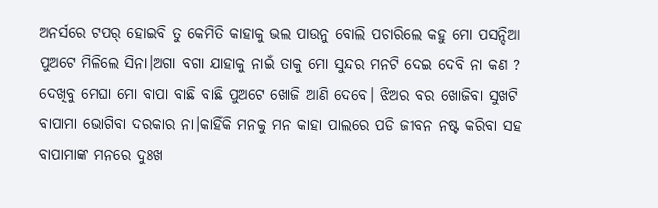ଅନର୍ସରେ ଟପର୍ ହୋଇବି ତୁ କେମିତି କାହାକୁ ଭଲ ପାଉନୁ ବୋଲି ପଚାରିଲେ କହୁ ମୋ ପସନ୍ଦିଆ ପୁଅଟେ ମିଳିଲେ ସିନା।ଅଗା ବଗା ଯାହାକୁ ନାଇଁ ତାକୁ ମୋ ସୁନ୍ଦର ମନଟି ଦେଇ ଦେବି ନା କଣ ? ଦେଖିବୁ ମେଘା ମୋ ବାପା ବାଛି ବାଛି ପୁଅଟେ ଖୋଜି ଆଣି ଦେବେ। ଝିଅର ବର ଖୋଜିବା ସୁଖଟି ବାପାମା ଭୋଗିବା ଦରକାର ନା।କାହିଁକି ମନକୁ ମନ କାହା ପାଲରେ ପଡି ଜୀବନ ନଷ୍ଟ କରିବା ସହ ବାପାମାଙ୍କ ମନରେ ଦୁଃଖ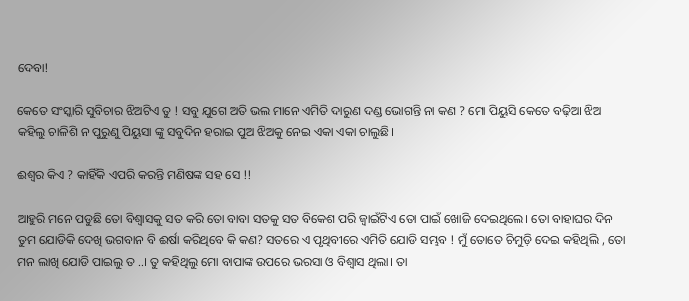ଦେବା!

କେତେ ସଂସ୍କାରି ସୁବିଚାର ଝିଅଟିଏ ତୁ ! ସବୁ ଯୁଗେ ଅତି ଭଲ ମାନେ ଏମିତି ଦାରୁଣ ଦଣ୍ଡ ଭୋଗନ୍ତି ନା କଣ ? ମୋ ପିୟୁସି କେତେ ବଢ଼ିଆ ଝିଅ କହିଲୁ ଚାଳିଶି ନ ପୁରୁଣୁ ପିୟୁସା ଙ୍କୁ ସବୁଦିନ ହରାଇ ପୁଅ ଝିଅକୁ ନେଇ ଏକା ଏକା ଚାଲୁଛି।

ଈଶ୍ୱର କିଏ ? କାହିଁକି ଏପରି କରନ୍ତି ମଣିଷଙ୍କ ସହ ସେ !!

ଆହୁରି ମନେ ପଡୁଛି ତୋ ବିଶ୍ବାସକୁ ସତ କରି ତୋ ବାବା ସତକୁ ସତ ବିକେଶ ପରି ଜ୍ବାଇଁଟିଏ ତୋ ପାଇଁ ଖୋଜି ଦେଇଥିଲେ। ତୋ ବାହାଘର ଦିନ ତୁମ ଯୋଡିକି ଦେଖି ଭଗବାନ ବି ଈର୍ଷା କରିଥିବେ କି କଣ? ସତରେ ଏ ପୃଥିବୀରେ ଏମିତି ଯୋଡି ସମ୍ଭବ ! ମୁଁ ତୋତେ ଚିମୁଡ଼ି ଦେଇ କହିଥିଲି , ତୋ ମନ ଲାଖି ଯୋଡି ପାଇଲୁ ତ ..। ତୁ କହିଥିଲୁ ମୋ ବାପାଙ୍କ ଉପରେ ଭରସା ଓ ବିଶ୍ବାସ ଥିଲା। ତା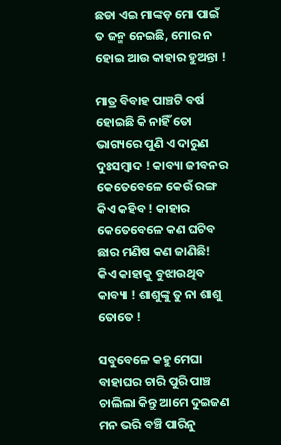ଛଡା ଏଇ ମାଙ୍କଡ଼ ମୋ ପାଇଁ ତ ଜନ୍ମ ନେଇଛି, ମୋର ନ ହୋଇ ଆଉ କାହାର ହୁଅନ୍ତା !

ମାତ୍ର ବିବାହ ପାଞ୍ଚଟି ବର୍ଷ ହୋଇଛି କି ନାହିଁ ତୋ ଭାଗ୍ୟରେ ପୁଣି ଏ ଦାରୁଣ ଦୁଃସମ୍ବାଦ ! କାବ୍ୟା ଜୀବନର କେତେବେଳେ କେଉଁ ରଙ୍ଗ କିଏ କହିବ ! କାହାର କେତେବେଳେ କଣ ଘଟିବ ଛାର ମଣିଷ କଣ ଜାଣିଛି! କିଏ କାହାକୁ ବୁଝାଉଥିବ କାବ୍ୟା ! ଶାଶୁଙ୍କୁ ତୁ ନା ଶାଶୁ ତୋତେ !

ସବୁବେଳେ କହୁ ମେଘା ବାହାଘର ଚାରି ପୁରି ପାଞ୍ଚ ଚାଲିଲା କିନ୍ତୁ ଆମେ ଦୁଇଜଣ ମନ ଭରି ବଞ୍ଚି ପାରିନୁ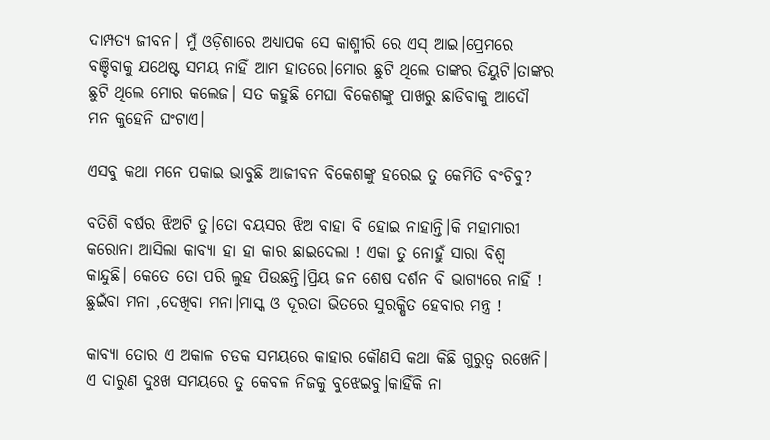ଦାମ୍ପତ୍ୟ ଜୀବନ। ମୁଁ ଓଡ଼ିଶାରେ ଅଧ୍ୟାପକ ସେ କାଶ୍ମୀରି ରେ ଏସ୍ ଆଇ।ପ୍ରେମରେ ବଞ୍ଚିବାକୁ ଯଥେଷ୍ଟ ସମୟ ନାହିଁ ଆମ ହାତରେ।ମୋର ଛୁଟି ଥିଲେ ତାଙ୍କର ଡିୟୁଟି।ତାଙ୍କର ଛୁଟି ଥିଲେ ମୋର କଲେଜ। ସତ କହୁଛି ମେଘା ବିକେଶଙ୍କୁ ପାଖରୁ ଛାଡିବାକୁ ଆଦୌ ମନ କୁହେନି ଘଂଟାଏ।

ଏସବୁ କଥା ମନେ ପକାଇ ଭାବୁଛି ଆଜୀବନ ବିକେଶଙ୍କୁ ହରେଇ ତୁ କେମିତି ବଂଚିବୁ?

ବତିଶି ବର୍ଷର ଝିଅଟି ତୁ।ତୋ ବୟସର ଝିଅ ବାହା ବି ହୋଇ ନାହାନ୍ତି।କି ମହାମାରୀ କରୋନା ଆସିଲା କାବ୍ୟା ହା ହା କାର ଛାଇଦେଲା ! ଏକା ତୁ ନୋହୁଁ ସାରା ବିଶ୍ୱ କାନ୍ଦୁଛି। କେତେ ତୋ ପରି ଲୁହ ପିଉଛନ୍ତି।ପ୍ରିୟ ଜନ ଶେଷ ଦର୍ଶନ ବି ଭାଗ୍ୟରେ ନାହିଁ ! ଛୁଇଁବା ମନା ,ଦେଖିବା ମନା।ମାସ୍କ ଓ ଦୂରତା ଭିତରେ ସୁରକ୍ଷିତ ହେବାର ମନ୍ତ୍ର !

କାବ୍ୟା ତୋର ଏ ଅକାଳ ଚଡକ ସମୟରେ କାହାର କୌଣସି କଥା କିଛି ଗୁରୁତ୍ୱ ରଖେନି। ଏ ଦାରୁଣ ଦୁଃଖ ସମୟରେ ତୁ କେବଳ ନିଜକୁ ବୁଝେଇବୁ।କାହିଁକି ନା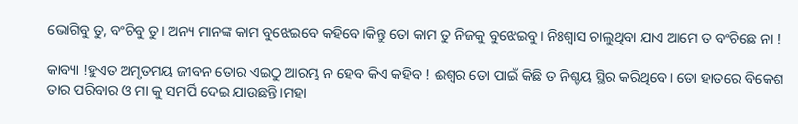ଭୋଗିବୁ ତୁ, ବଂଚିବୁ ତୁ। ଅନ୍ୟ ମାନଙ୍କ କାମ ବୁଝେଇବେ କହିବେ।କିନ୍ତୁ ତୋ କାମ ତୁ ନିଜକୁ ବୁଝେଇବୁ। ନିଃଶ୍ବାସ ଚାଲୁଥିବା ଯାଏ ଆମେ ତ ବଂଚିଛେ ନା !

କାବ୍ୟା !ହୁଏତ ଅମୃତମୟ ଜୀବନ ତୋର ଏଇଠୁ ଆରମ୍ଭ ନ ହେବ କିଏ କହିବ ! ଈଶ୍ୱର ତୋ ପାଇଁ କିଛି ତ ନିଶ୍ଚୟ ସ୍ଥିର କରିଥିବେ। ତୋ ହାତରେ ବିକେଶ ତାର ପରିବାର ଓ ମା କୁ ସମର୍ପି ଦେଇ ଯାଉଛନ୍ତି।ମହା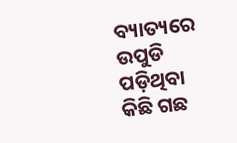ବ୍ୟାତ୍ୟରେ ଉପୁଡି ପଡ଼ିଥିବା କିଛି ଗଛ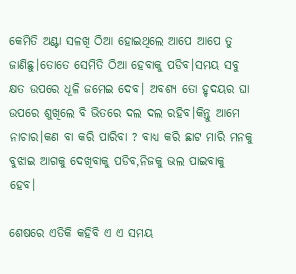କେମିତି ଅଣ୍ଟା ସଳଖି ଠିଆ ହୋଇଥିଲେ ଆପେ ଆପେ ତୁ ଜାଣିଛୁ।ତୋତେ ସେମିତି ଠିଆ ହେବାକୁ ପଡିବ।ସମୟ ସବୁ କ୍ଷତ ଉପରେ ଧୂଳି ଜମେଇ ଦେବ। ଅବଶ୍ୟ ତୋ ହୃଦୟର ଘା ଉପରେ ଶୁଖିଲେ ବି ଭିତରେ ଦଲ ଦଲ ରହିବ।କିନ୍ତୁ ଆମେ ନାଚାର।କଣ ବା କରି ପାରିବା ? ବାଧ୍ୟ କରି ଛାଟ ମାରି ମନକୁ ବୁଝାଇ ଆଗକୁ ଦେଖିବାକୁ ପଡିବ,ନିଜକୁ ଭଲ ପାଇବାକୁ ହେବ।

ଶେଷରେ ଏତିକି କହିବି ଏ ଏ ସମୟ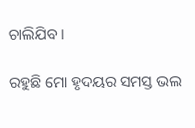ଚାଲିଯିବ ।

ରହୁଛି ମୋ ହୃଦୟର ସମସ୍ତ ଭଲ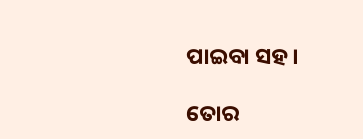ପାଇବା ସହ।

ତୋର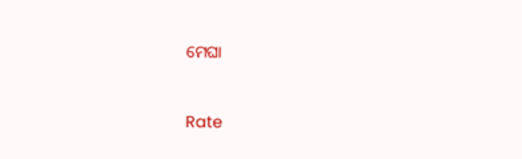ମେଘା



Rate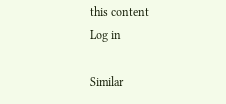this content
Log in

Similar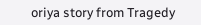oriya story from Tragedy